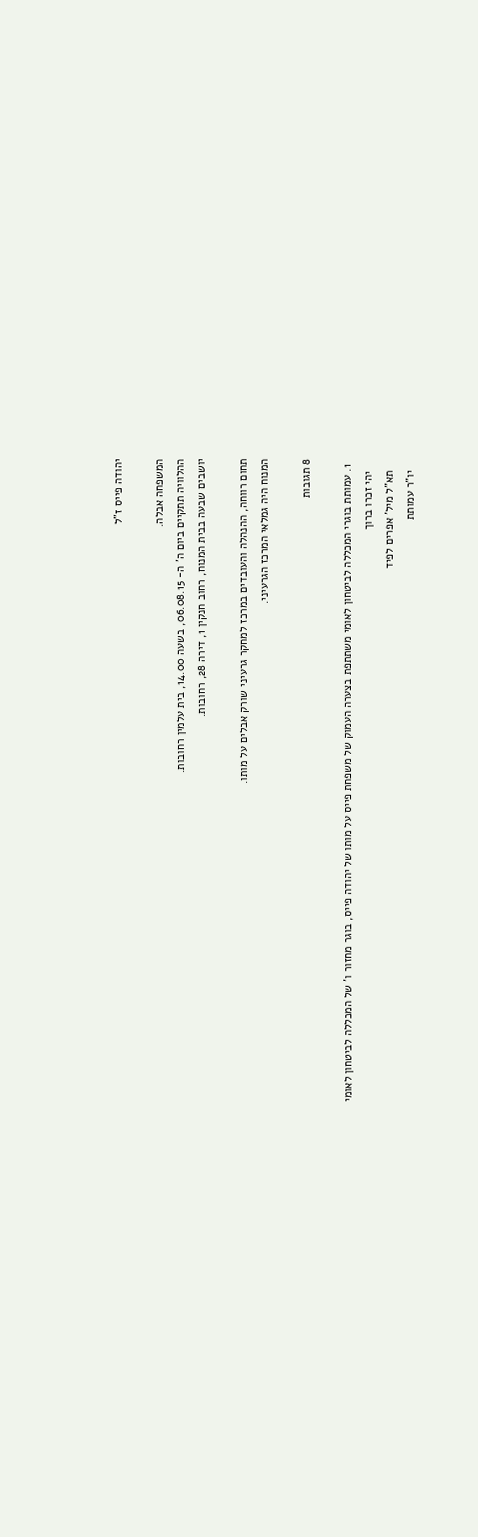יהודה פייס ז"ל

המשפחה אבלה.
ההלוויה תתקיים ביום ה' ה- 06.08.15, בשעה 14.00, בית עלמין רחובות.
יושבים שבעה בבית המנוח, רחוב חנקין 1, דירה 28, רחובות.

תחום רווחה, ההנהלה והעובדים במרכז למחקר גרעיני שורק אבלים על מותו.
המנוח היה גמלאי המרכז הגרעיני.

8 תגובות

  1. עמותת בוגרי המכללה לביטחון לאומי משתתפת בצערה העמוק של משפחת פייס על מותו של יהודה פייס, בוגר מחזור ו' של המכללה לביטחון לאומי
    יהי זכרו ברוך
    תא"ל מיל' אפרים לפיד
    יו"ר עמותת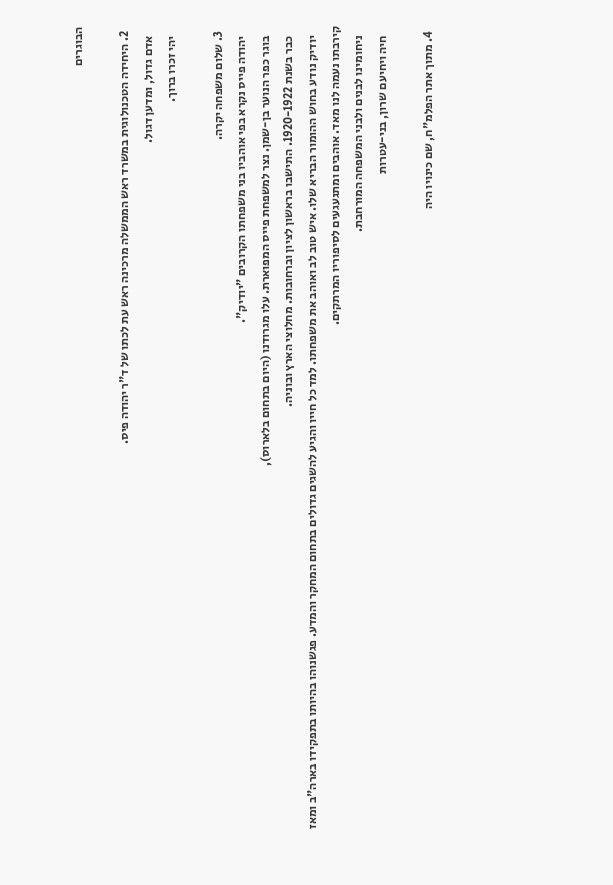הבוגרים

  2. היחידה הטכנולוגית במשרד ראש הממשלה מרכינה ראש עת לכתו של ד"ר יהודה פיס.
    אדם גדול, ומדען דגול.
    יהי זכרו ברוך.

  3. שלום משפחה יקרה.
    יהודה פייס נקרא בפי אוהביו בני משפחתו הקרובים "יודיק".
    בוגר כפר הנוער בן-שמן. נצר למשפחת פייס המפוארת. עלו מגרודנו (היום בתחום בלארוס),
    כבר בשנת 1920-1922. התישבו בראשון לציון וברחובות. מחלוצי הארץ ובוניה.
    יודיק נודע בחוש ההומור הבריא שלו. איש טוב לב ואוהב את משפחתו. למד כל חייו והגיע להשגים גדולים בתחום המחקר והמדע. פגשנוהו בהיותו בתפקידו בארה"ב ומאז קירבתו נעמה לנו מאד. אוהבים ומתגעגעים לסיפוריו המרתקים.
    ניחומינו לבנים ולבני המשפחה המורחבת.
    חיה ויחיעם שרון, בני-עטרות

  4. מתוך אתר הפלמ"ח, שם כינויו היה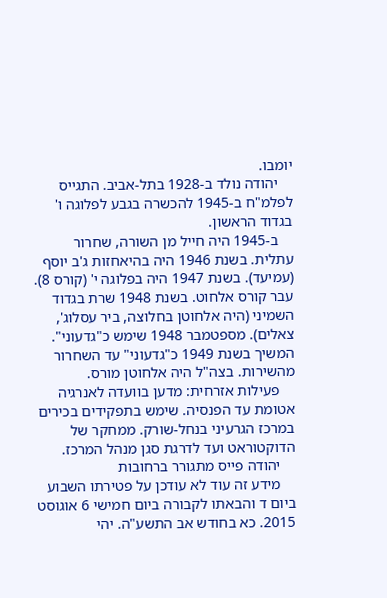יומבו.
    יהודה נולד ב-1928 בתל-אביב. התגייס לפלמ"ח ב-1945 להכשרה בגבע לפלוגה ו' בגדוד הראשון.
    ב-1945 היה חייל מן השורה, שחרור עתלית. בשנת 1946 היה בהיאחזות ג'ב יוסף (עמיעד). בשנת 1947 היה בפלוגה י' (קורס 8). עבר קורס אלחוט. בשנת 1948 שרת בגדוד השמיני (היה אלחוטן בחלוצה, ביר עסלוג', צאלים). מספטמבר 1948 שימש כ"גדעוני". המשיך בשנת 1949 כ"גדעוני" עד השחרור מהשירות. בצה"ל היה אלחוטן מורס.
    פעילות אזרחית: מדען בוועדה לאנרגיה אטומת עד הפנסיה. שימש בתפקידים בכירים במרכז הגרעיני בנחל-שורק. ממחקר של הדוקטוראט ועד לדרגת סגן מנהל המרכז.
    יהודה פייס מתגורר ברחובות
    מידע זה עוד לא עודכן על פטירתו השבוע ביום ד והבאתו לקבורה ביום חמישי 6 אוגוסט 2015. כא בחודש אב התשע"ה. יהי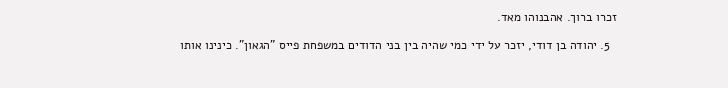זכרו ברוך. אהבנוהו מאד.

  5. יהודה בן דודי, יזכר על ידי כמי שהיה בין בני הדודים במשפחת פייס "הגאון". כינינו אותו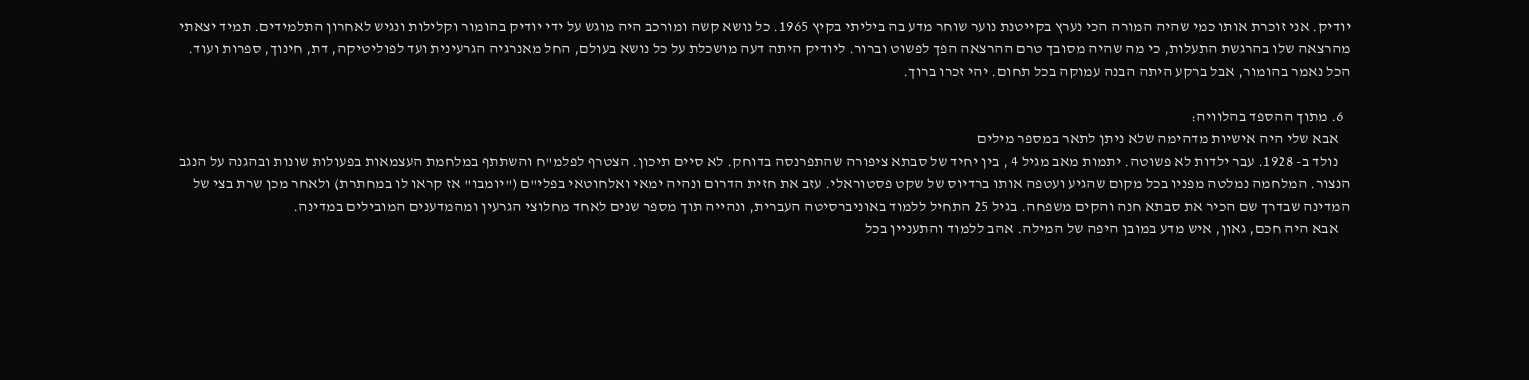יודיק. אני זוכרת אותו כמי שהיה המורה הכי נערץ בקייטנת נוער שוחר מדע בה ביליתי בקיץ 1965. כל נושא קשה ומורכב היה מוגש על ידי יודיק בהומור וקלילות ונגיש לאחרון התלמידים. תמיד יצאתי מהרצאה שלו בהרגשת התעלות, כי מה שהיה מסובך טרם ההרצאה הפך לפשוט וברור. ליודיק היתה דעה מושכלת על כל נושא בעולם, החל מאנרגיה הגרעינית ועד לפוליטיקה, דת, חינוך, ספרות ועוד. הכל נאמר בהומור, אבל ברקע היתה הבנה עמוקה בכל תחום. יהי זכרו ברוך.

  6. מתוך ההספד בהלוויה:
    אבא שלי היה אישיות מדהימה שלא ניתן לתאר במספר מילים
    נולד ב- 1928. עבר ילדות לא פשוטה. יתמות מאב מגיל 4 , בין יחיד של סבתא ציפורה שהתפרנסה בדוחק. לא סיים תיכון. הצטרף לפלמ"ח והשתתף במלחמת העצמאות בפעולות שונות ובהגנה על הנגב הנצור. המלחמה נמלטה מפניו בכל מקום שהגיע ועטפה אותו ברדיוס של שקט פסטוראלי. עזב את חזית הדרום ונהיה ימאי ואלחוטאי בפלי"ם ("יומבו" אז קראו לו במחתרת) ולאחר מכן שרת בצי של המדינה שבדרך שם הכיר את סבתא חנה והקים משפחה. בגיל 25 התחיל ללמוד באוניברסיטה העברית, ונהייה תוך מספר שנים לאחד מחלוצי הגרעין ומהמדענים המובילים במדינה.
    אבא היה חכם, גאון, איש מדע במובן היפה של המילה. אהב ללמוד והתעניין בכל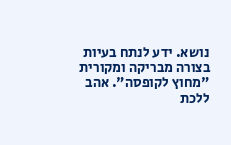נושא. ידע לנתח בעיות בצורה מבריקה ומקורית "מחוץ לקופסה". אהב ללכת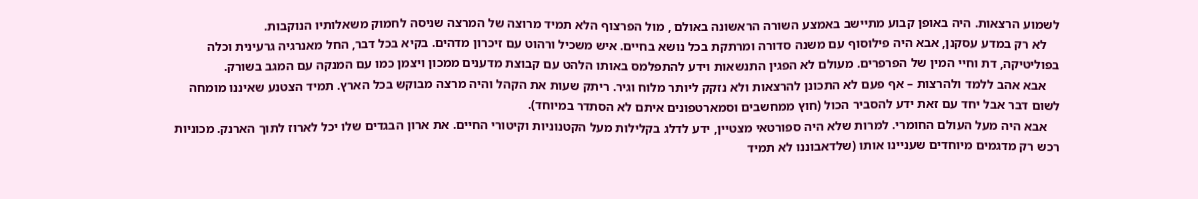לשמוע הרצאות. היה באופן קבוע מתיישב באמצע השורה הראשונה באולם , מול הפרצוף הלא תמיד מרוצה של המרצה שניסה לחמוק משאלותיו הנוקבות.
    לא רק במדע עסקנן, אבא היה פילוסוף עם משנה סדורה ומרתקת בכל נושא בחיים. איש משכיל ורהוט עם זיכרון מדהים. בקיא בכל דבר, החל מאנרגיה גרעינית וכלה בפוליטיקה, דת וחיי המין של הפרפרים. מעולם לא הפגין התנשאות וידע להתפלמס באותו הלהט עם קבוצת מדענים ממכון ויצמן כמו עם המנקה עם המגב בשורק.
    אבא אהב ללמד ולהרצות – אף פעם לא התכונן להרצאות ולא נזקק ליותר מלוח וגיר. ריתק שעות את הקהל והיה מרצה מבוקש בכל הארץ. תמיד הצטנע שאיננו מומחה לשום דבר אבל יחד עם זאת ידע להסביר הכול (חוץ ממחשבים וסמארטפונים איתם לא הסתדר במיוחד).
    אבא היה מעל העולם החומרי. למרות שלא היה ספורטאי מצטיין, ידע לדלג בקלילות מעל הקטנוניות וקיטורי החיים. את ארון הבגדים שלו יכל לארוז לתוך הארנק. מכוניות רכש רק מדגמים מיוחדים שעניינו אותו (שלדאבוננו לא תמיד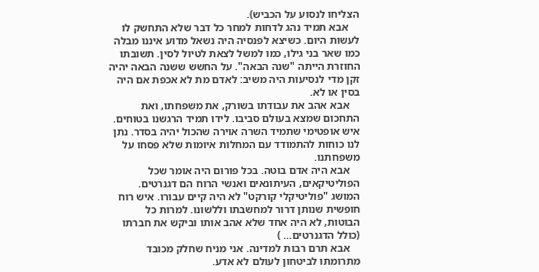הצליחו לנסוע על הכביש).
    אבא תמיד נהג לדחות למחר כל דבר שלא התחשק לו לעשות היום. כשיצא לפנסיה היה נשאל מדוע איננו מבלה כמו שאר בני גילו, כמו למשל לצאת לטיול לסין. תשובתו החוזרת הייתה "שנה הבאה". על החשש ששנה הבאה יהיה זקן מדי לנסיעות היה משיב: לאדם מת לא אכפת אם היה בסין או לא.
    אבא אהב את עבודתו בשורק, את משפחתו, ואת התחכום שמצא בעולם סביבו. לידו תמיד הרגשנו בטוחים. איש אופטימי שתמיד השרה אוירה שהכול יהיה בסדר. נתן לנו כוחות להתמודד עם המחלות איומות שלא פסחו על משפחתנו.
    אבא היה אדם בוטה. בכל פורום היה אומר שכל הפוליטיקאים, העיתונאים ואנשי הרוח הם דגנרטים. המושג "פוליטיקלי קורקט" לא היה קיים עבורו. איש רוח חופשית שנותן דרור למחשבתו וללשונו. למרות כל הבוטות, לא היה אחד שלא אהב אותו וביקש את חברתו (כולל הדגנרטים… )
    אבא תרם רבות למדינה. אני מניח שחלק מכובד מתרומתו לביטחון לעולם לא אדע.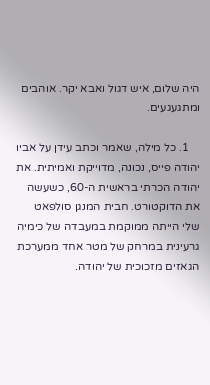היה שלום, איש דגול ואבא יקר. אוהבים ומתגעגעים.

    1. כל מילה, שאמר וכתב עידן על אביו יהודה פייס, נכונה, מדוייקת ואמיתית. את יהודה הכרתי בראשית ה-60, כשעשה את הדוקטורט. חבית המנגן סולפאט שלי הייתה ממוקמת במעבדה של כימיה גרעינית במרחק של מטר אחד ממערכת הגאזים מזכוכית של יהודה.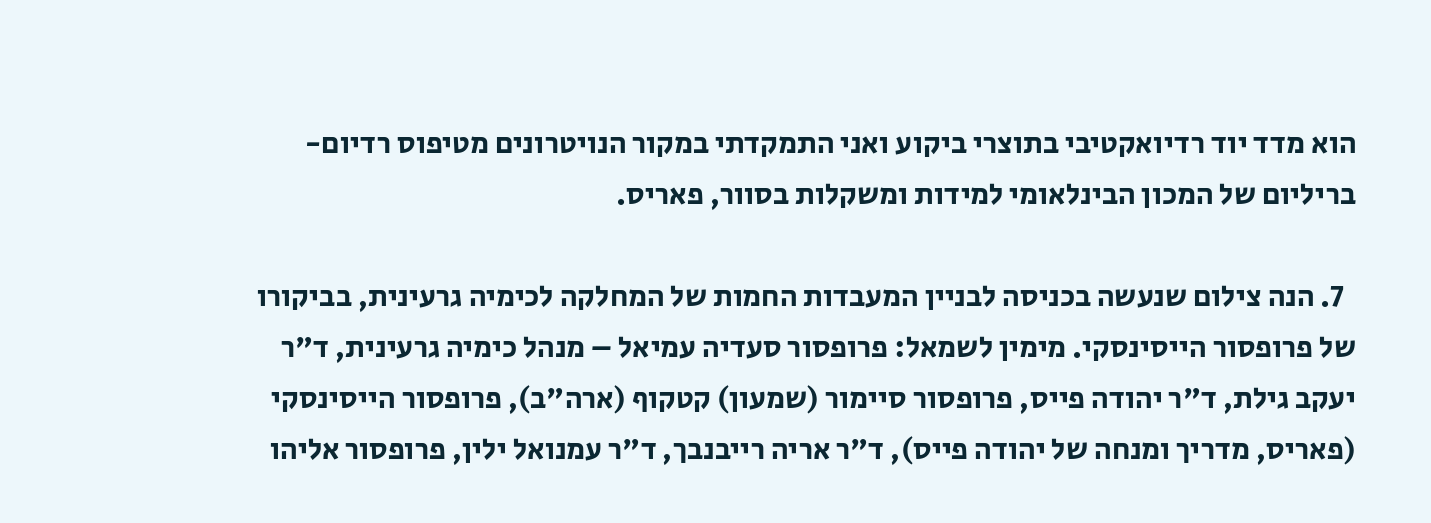הוא מדד יוד רדיואקטיבי בתוצרי ביקוע ואני התמקדתי במקור הנויטרונים מטיפוס רדיום-בריליום של המכון הבינלאומי למידות ומשקלות בסוור, פאריס.

  7. הנה צילום שנעשה בכניסה לבניין המעבדות החמות של המחלקה לכימיה גרעינית, בביקורו של פרופסור הייסינסקי. מימין לשמאל: פרופסור סעדיה עמיאל – מנהל כימיה גרעינית, ד"ר יעקב גילת, ד"ר יהודה פייס, פרופסור סיימור (שמעון) קטקוף (ארה"ב), פרופסור הייסינסקי (פאריס, מדריך ומנחה של יהודה פייס), ד"ר אריה רייבנבך, ד"ר עמנואל ילין, פרופסור אליהו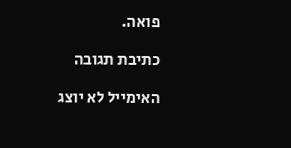פואה.

כתיבת תגובה

האימייל לא יוצג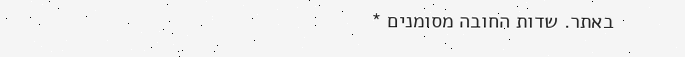באתר. שדות החובה מסומנים *